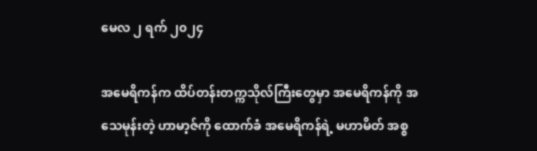မေလ ၂ ရက် ၂၀၂၄

အမေရိကန်က ထိပ်တန်းတက္ကသိုလ်ကြီးတွေမှာ အမေရိကန်ကို အသေမုန်းတဲ့ ဟာမာ့ဇ်ကို ထောက်ခံ အမေရိကန်ရဲ့ မဟာမိတ် အစ္စ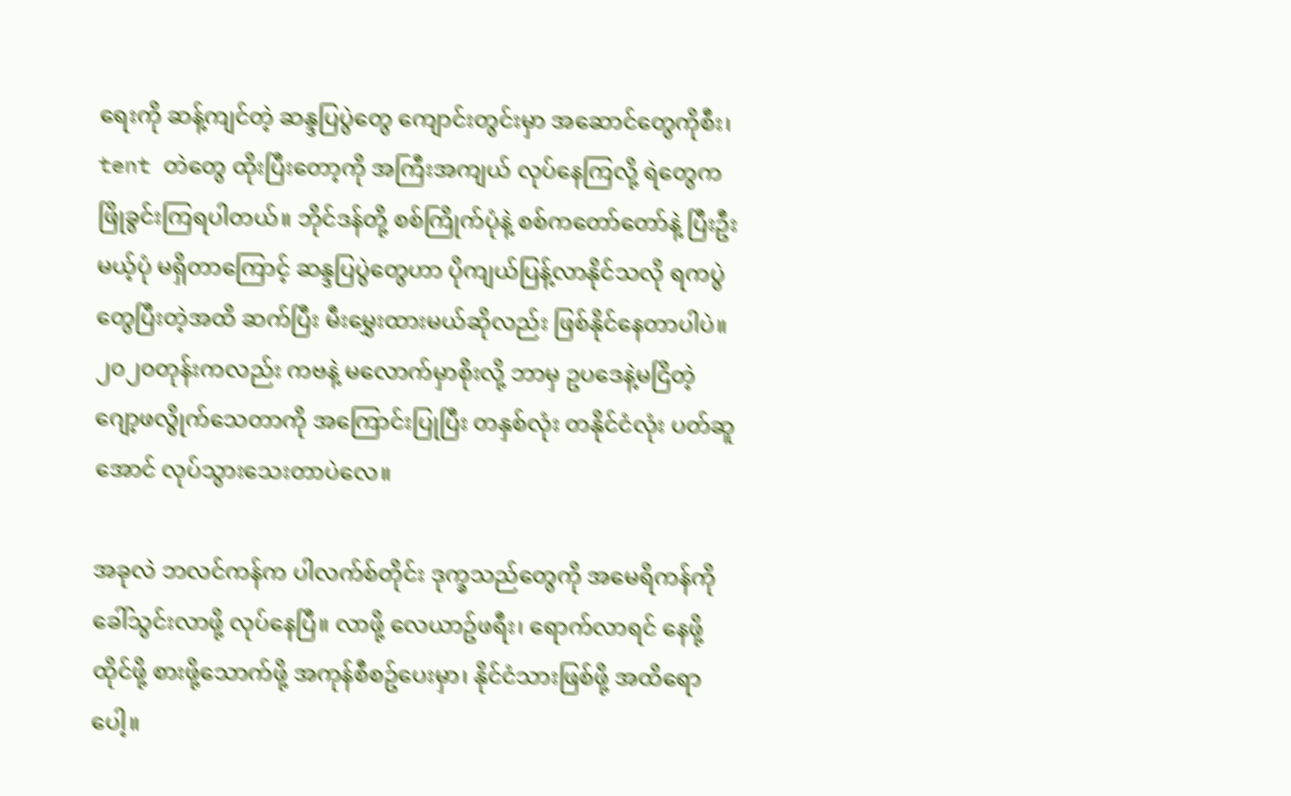ရေးကို ဆန့်ကျင်တဲ့ ဆန္ဒပြပွဲတွေ ကျောင်းတွင်းမှာ အဆောင်တွေကိုစီး၊ tent တဲတွေ ထိုးပြီးတော့ကို အကြီးအကျယ် လုပ်နေကြလို့ ရဲတွေက ဖြိုခွင်းကြရပါတယ်။ ဘိုင်ဒန်တို့ စစ်ကြိုက်ပုံနဲ့ စစ်ကတော်တော်နဲ့ ပြီးဦးမယ့်ပုံ မရှိတာကြောင့် ဆန္ဒပြပွဲတွေဟာ ပိုကျယ်ပြန့်လာနိုင်သလို ရကပွဲတွေပြီးတဲ့အထိ ဆက်ပြီး မီးမွှေးထားမယ်ဆိုလည်း ဖြစ်နိုင်နေတာပါပဲ။ ၂၀၂၀တုန်းကလည်း ကဗနဲ့ မလောက်မှာစိုးလို့ ဘာမှ ဥပဒေနဲ့မငြိတဲ့ ဂျော့ဖလွိုက်သေတာကို အကြောင်းပြုပြီး တနှစ်လုံး တနိုင်ငံလုံး ပတ်ဆူအောင် လုပ်သွားသေးတာပဲလေ။

အခုလဲ ဘလင်ကန်က ပါလက်စ်တိုင်း ဒုက္ခသည်တွေကို အမေရိကန်ကို ခေါ်သွင်းလာဖို့ လုပ်နေပြီ။ လာဖို့ လေယာဥ်ဖရီး၊ ရောက်လာရင် နေဖို့ထိုင်ဖို့ စားဖို့သောက်ဖို့ အကုန်စီစဥ်ပေးမှာ၊ နိုင်ငံသားဖြစ်ဖို့ အထိရောပေါ့။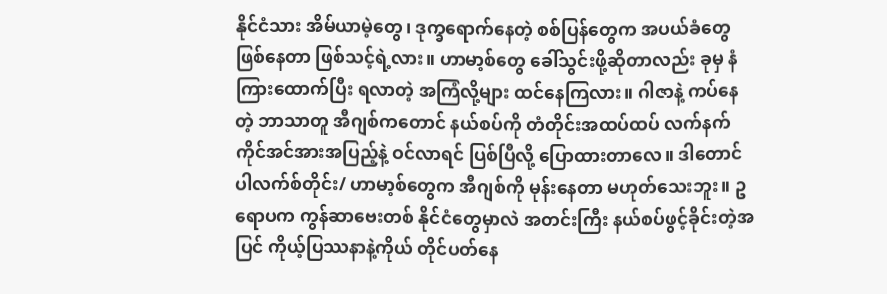နိုင်ငံသား အိမ်ယာမဲ့တွေ၊ ဒုက္ခရောက်နေတဲ့ စစ်ပြန်တွေက အပယ်ခံတွေဖြစ်နေတာ ဖြစ်သင့်ရဲ့လား။ ဟာမာ့စ်တွေ ခေါ်သွင်းဖို့ဆိုတာလည်း ခုမှ နံကြားထောက်ပြီး ရလာတဲ့ အကြံလို့များ ထင်နေကြလား။ ဂါဇာနဲ့ ကပ်နေတဲ့ ဘာသာတူ အီဂျစ်ကတောင် နယ်စပ်ကို တံတိုင်းအထပ်ထပ် လက်နက်ကိုင်အင်အားအပြည့်နဲ့ ဝင်လာရင် ပြစ်ပြီလို့ ပြောထားတာလေ။ ဒါတောင် ပါလက်စ်တိုင်း/ ဟာမာ့စ်တွေက အီဂျစ်ကို မုန်းနေတာ မဟုတ်သေးဘူး။ ဥရောပက ကွန်ဆာဗေးတစ် နိုင်ငံတွေမှာလဲ အတင်းကြီး နယ်စပ်ဖွင့်ခိုင်းတဲ့အပြင် ကိုယ့်ပြဿနာနဲ့ကိုယ် တိုင်ပတ်နေ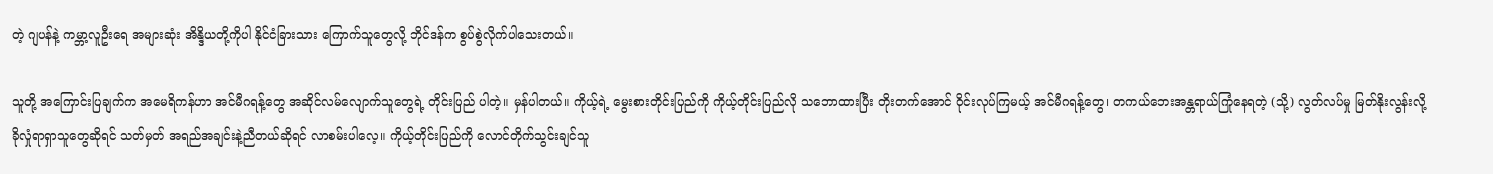တဲ့ ဂျပန်နဲ့ ကမ္ဘာ့လူဦးရေ အများဆုံး အိန္ဒိယတို့ကိုပါ နိုင်ငံခြားသား ကြောက်သူတွေလို့ ဘိုင်ဒန်က စွပ်စွဲလိုက်ပါသေးတယ်။

သူတို့ အကြောင်းပြချက်က အမေရိကန်ဟာ အင်မီဂရန့်တွေ အဆိုင်လမ်လျောက်သူတွေရဲ့ တိုင်းပြည် ပါတဲ့။ မှန်ပါတယ်။ ကိုယ့်ရဲ့ မွေးစားတိုင်းပြည်ကို ကိုယ့်တိုင်းပြည်လို သဘောထားပြီး တိုးတက်အောင် ဝိုင်းလုပ်ကြမယ့် အင်မီဂရန့်တွေ၊ တကယ်ဘေးအန္တရာယ်ကြုံနေရတဲ့ (သို့) လွတ်လပ်မှု မြတ်နိုးလွန်းလို့ ခိုလှုံရာရှာသူတွေဆိုရင် သတ်မှတ် အရည်အချင်းနဲ့ညီတယ်ဆိုရင် လာစမ်းပါလေ့။ ကိုယ့်တိုင်းပြည်ကို လောင်တိုက်သွင်းချင်သူ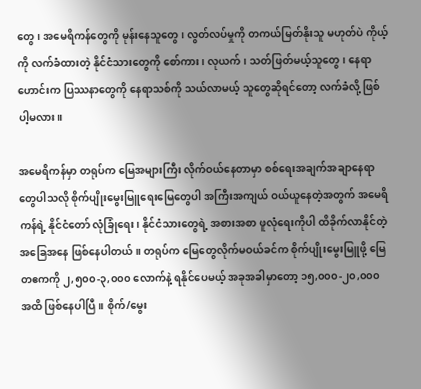တွေ၊ အမေရိကန်တွေကို မုန်းနေသူတွေ၊ လွတ်လပ်မှုကို တကယ်မြတ်နိုးသူ မဟုတ်ပဲ ကိုယ့်ကို လက်ခံထားတဲ့ နိုင်ငံသားတွေကို စော်ကား၊ လုယက်၊ သတ်ဖြတ်မယ့်သူတွေ၊ နေရာဟောင်းက ပြဿနာတွေကို နေရာသစ်ကို သယ်လာမယ့် သူတွေဆိုရင်တော့ လက်ခံလို့ ဖြစ်ပါ့မလား။

အမေရိကန်မှာ တရုပ်က မြေအများကြီး လိုက်ဝယ်နေတာမှာ စစ်ရေးအချက်အချာနေရာတွေပါသလို စိုက်ပျိုးမွေးမြူရေးမြေတွေပါ အကြီးအကျယ် ဝယ်ယူနေတဲ့အတွက် အမေရိကန်ရဲ့ နိုင်ငံတော် လုံခြုံရေး၊ နိုင်ငံသားတွေရဲ့ အစားအစာ ဖူလုံရေးကိုပါ ထိခိုက်လာနိုင်တဲ့ အခြေအနေ ဖြစ်နေပါတယ်။ တရုပ်က မြေတွေလိုက်မဝယ်ခင်က စိုက်ပျိုးမွေးမြူဖို့ မြေတဧကကို ၂,၅၀၀-၃,၀၀၀ လောက်နဲ့ ရနိုင်ပေမယ့် အခုအခါမှာတော့ ၁၅,၀၀၀-၂၀,၀၀၀ အထိ ဖြစ်နေပါပြီ။ စိုက်/မွေး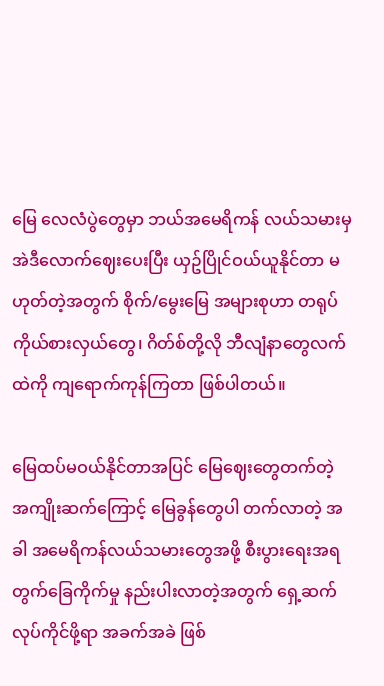မြေ လေလံပွဲတွေမှာ ဘယ်အမေရိကန် လယ်သမားမှ အဲဒီလောက်ဈေးပေးပြီး ယှဥ်ပြိုင်ဝယ်ယူနိုင်တာ မဟုတ်တဲ့အတွက် စိုက်/မွေးမြေ အများစုဟာ တရုပ် ကိုယ်စားလှယ်တွေ၊ ဂိတ်စ်တို့လို ဘီလျံနာတွေလက်ထဲကို ကျရောက်ကုန်ကြတာ ဖြစ်ပါတယ်။

မြေထပ်မဝယ်နိုင်တာအပြင် မြေဈေးတွေတက်တဲ့ အကျိုးဆက်ကြောင့် မြေခွန်တွေပါ တက်လာတဲ့ အခါ အမေရိကန်လယ်သမားတွေအဖို့ စီးပွားရေးအရ တွက်ခြေကိုက်မှု နည်းပါးလာတဲ့အတွက် ရှေ့ဆက် လုပ်ကိုင်ဖို့ရာ အခက်အခဲ ဖြစ်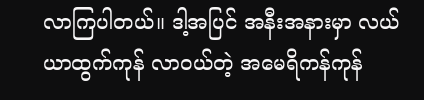လာကြပါတယ်။ ဒါ့အပြင် အနီးအနားမှာ လယ်ယာထွက်ကုန် လာဝယ်တဲ့ အမေရိကန်ကုန်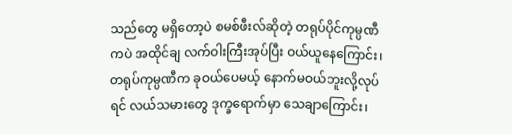သည်တွေ မရှိတော့ပဲ စမစ်ဖီးလ်ဆိုတဲ့ တရုပ်ပိုင်ကုမ္ပဏီကပဲ အထိုင်ချ လက်ဝါးကြီးအုပ်ပြီး ဝယ်ယူနေကြောင်း၊ တရုပ်ကုမ္ပဏီက ခုဝယ်ပေမယ့် နောက်မဝယ်ဘူးလို့လုပ်ရင် လယ်သမားတွေ ဒုက္ခရောက်မှာ သေချာကြောင်း၊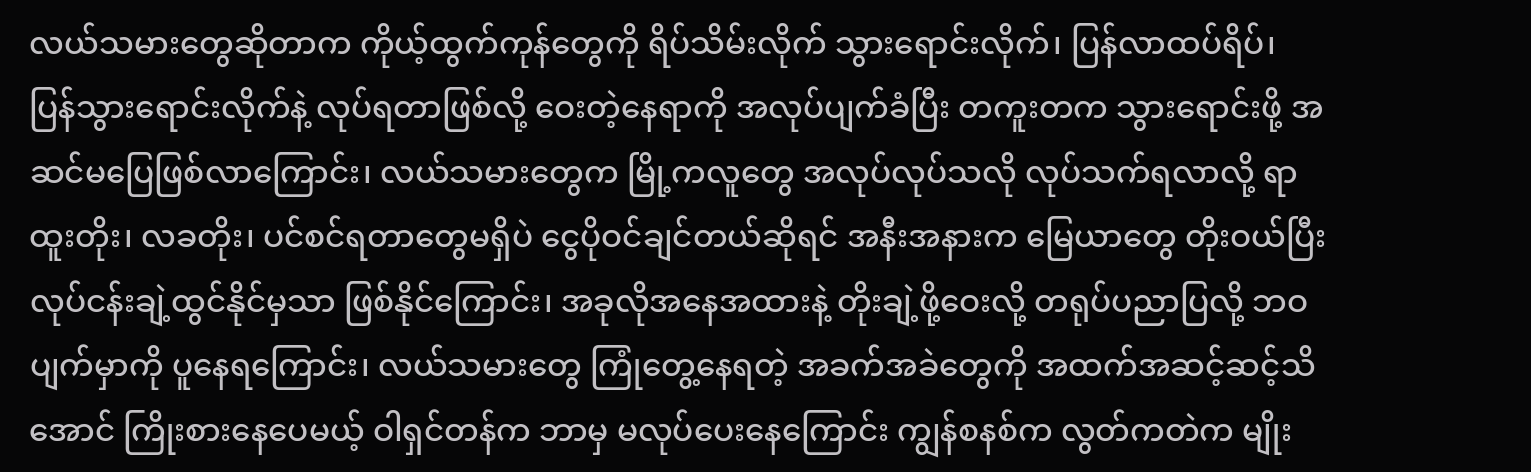လယ်သမားတွေဆိုတာက ကိုယ့်ထွက်ကုန်တွေကို ရိပ်သိမ်းလိုက် သွားရောင်းလိုက်၊ ပြန်လာထပ်ရိပ်၊  ပြန်သွားရောင်းလိုက်နဲ့ လုပ်ရတာဖြစ်လို့ ဝေးတဲ့နေရာကို အလုပ်ပျက်ခံပြီး တကူးတက သွားရောင်းဖို့ အဆင်မပြေဖြစ်လာကြောင်း၊ လယ်သမားတွေက မြို့ကလူတွေ အလုပ်လုပ်သလို လုပ်သက်ရလာလို့ ရာထူးတိုး၊ လခတိုး၊ ပင်စင်ရတာတွေမရှိပဲ ငွေပိုဝင်ချင်တယ်ဆိုရင် အနီးအနားက မြေယာတွေ တိုးဝယ်ပြီး လုပ်ငန်းချဲ့ထွင်နိုင်မှသာ ဖြစ်နိုင်ကြောင်း၊ အခုလိုအနေအထားနဲ့ တိုးချဲ့ဖို့ဝေးလို့ တရုပ်ပညာပြလို့ ဘဝပျက်မှာကို ပူနေရကြောင်း၊ လယ်သမားတွေ ကြုံတွေ့နေရတဲ့ အခက်အခဲတွေကို အထက်အဆင့်ဆင့်သိအောင် ကြိုးစားနေပေမယ့် ဝါရှင်တန်က ဘာမှ မလုပ်ပေးနေကြောင်း ကျွန်စနစ်က လွတ်ကတဲက မျိုး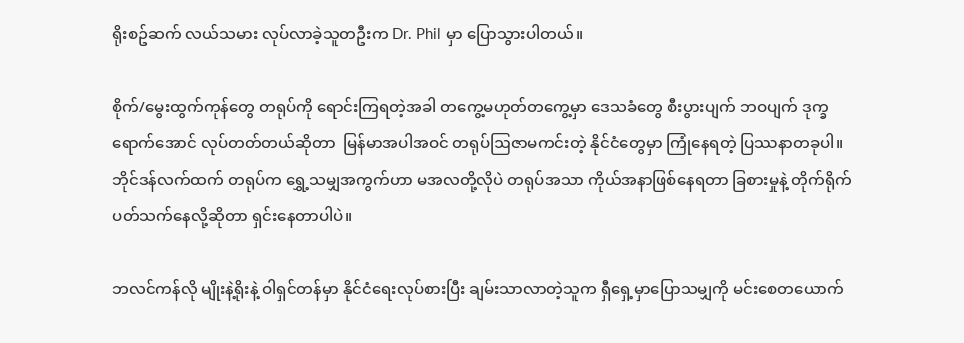ရိုးစဥ်ဆက် လယ်သမား လုပ်လာခဲ့သူတဦးက Dr. Phil မှာ ပြောသွားပါတယ်။

စိုက်/မွေးထွက်ကုန်တွေ တရုပ်ကို ရောင်းကြရတဲ့အခါ တကွေ့မဟုတ်တကွေ့မှာ ဒေသခံတွေ စီးပွားပျက် ဘဝပျက် ဒုက္ခရောက်အောင် လုပ်တတ်တယ်ဆိုတာ  မြန်မာအပါအဝင် တရုပ်ဩဇာမကင်းတဲ့ နိုင်ငံတွေမှာ ကြုံနေရတဲ့ ပြဿနာတခုပါ။ ဘိုင်ဒန်လက်ထက် တရုပ်က ရွှေ့သမျှအကွက်ဟာ မအလတို့လိုပဲ တရုပ်အသာ ကိုယ်အနာဖြစ်နေရတာ ခြစားမှုနဲ့ တိုက်ရိုက် ပတ်သက်နေလို့ဆိုတာ ရှင်းနေတာပါပဲ။

ဘလင်ကန်လို မျိုးနဲ့ရိုးနဲ့ ဝါရှင်တန်မှာ နိုင်ငံရေးလုပ်စားပြီး ချမ်းသာလာတဲ့သူက ရှီရှေ့မှာပြောသမျှကို မင်းစေတယောက်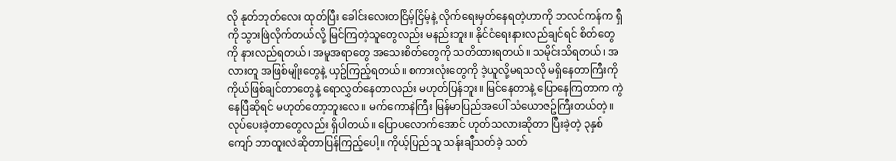လို နုတ်ဘုတ်လေး ထုတ်ပြီး ခေါင်းလေးတငြိမ့်ငြိမ့်နဲ့ လိုက်ရေးမှတ်နေရတဲ့ဟာကို ဘလင်ကန်က ရှီကို သွားဖြဲလိုက်တယ်လို့ မြင်ကြတဲ့သူတွေလည်း မနည်းဘူး။ နိုင်ငံရေးနားလည်ချင်ရင် စိတ်တွေကို နားလည်ရတယ်၊ အမူအရာတွေ အသေးစိတ်တွေကို သတိထားရတယ်။ သမိုင်းသိရတယ်၊ အလားတူ အဖြစ်မျိုးတွေနဲ့ ယှဥ်ကြည့်ရတယ်။ စကားလုံးတွေကို ဒဲ့ယူလို့မရသလို မရှိနေတာကြီးကို ကိုယ်ဖြစ်ချင်တာတွေနဲ့ ရောလွှတ်နေတာလည်း မဟုတ်ပြန်ဘူး။ မြင်နေတာနဲ့ ပြောနေကြတာက ကွဲနေပြီဆိုရင် မဟုတ်တော့ဘူးလေ။ မက်ကောနဲကြီး မြန်မာပြည်အပေါ် သံယောဇဥ်ကြီးတယ်တဲ့။ လုပ်ပေးခဲ့တာတွေလည်း ရှိပါတယ်။ ပြောပလောက်အောင် ဟုတ်သလားဆိုတာ ပြီးခဲ့တဲ့ ၃နှစ်ကျော် ဘာထူးလဲဆိုတာပြန်ကြည့်ပေါ့။ ကိုယ့်ပြည်သူ သန်းချီသတ်ခဲ့ သတ်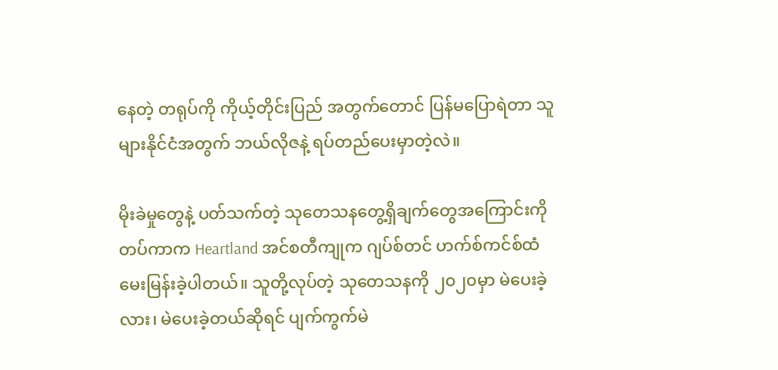နေတဲ့ တရုပ်ကို ကိုယ့်တိုင်းပြည် အတွက်တောင် ပြန်မပြောရဲတာ သူများနိုင်ငံအတွက် ဘယ်လိုဇနဲ့ ရပ်တည်ပေးမှာတဲ့လဲ။

မိုးခဲမှုတွေနဲ့ ပတ်သက်တဲ့ သုတေသနတွေ့ရှိချက်တွေအကြောင်းကို တပ်ကာက Heartland အင်စတီကျုက ဂျပ်စ်တင် ဟက်စ်ကင်စ်ထံ မေးမြန်းခဲ့ပါတယ်။ သူတို့လုပ်တဲ့ သုတေသနကို ၂၀၂၀မှာ မဲပေးခဲ့လား၊ မဲပေးခဲ့တယ်ဆိုရင် ပျက်ကွက်မဲ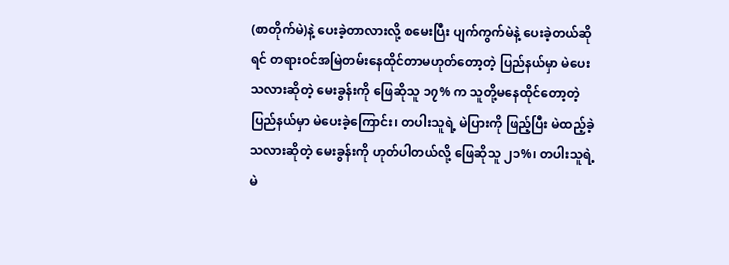(စာတိုက်မဲ)နဲ့ ပေးခဲ့တာလားလို့ စမေးပြီး ပျက်ကွက်မဲနဲ့ ပေးခဲ့တယ်ဆိုရင် တရားဝင်အမြဲတမ်းနေထိုင်တာမဟုတ်တော့တဲ့ ပြည်နယ်မှာ မဲပေးသလားဆိုတဲ့ မေးခွန်းကို ဖြေဆိုသူ ၁၇% က သူတို့မနေထိုင်တော့တဲ့ပြည်နယ်မှာ မဲပေးခဲ့ကြောင်း၊ တပါးသူရဲ့ မဲပြားကို ဖြည့်ပြီး မဲထည့်ခဲ့သလားဆိုတဲ့ မေးခွန်းကို ဟုတ်ပါတယ်လို့ ဖြေဆိုသူ ၂၁%၊ တပါးသူရဲ့ မဲ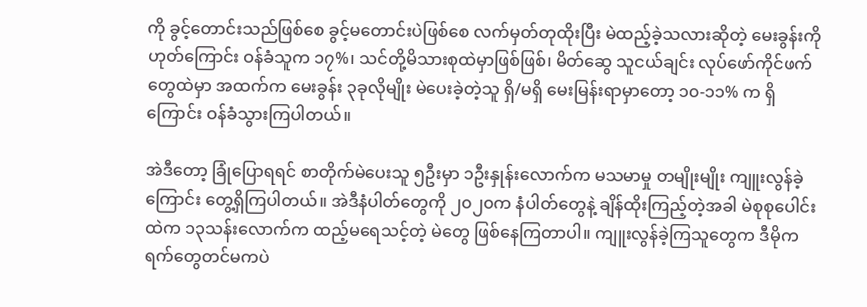ကို ခွင့်တောင်းသည်ဖြစ်စေ ခွင့်မတောင်းပဲဖြစ်စေ လက်မှတ်တုထိုးပြီး မဲထည့်ခဲ့သလားဆိုတဲ့ မေးခွန်းကို ဟုတ်ကြောင်း ဝန်ခံသူက ၁၇%၊ သင်တို့မိသားစုထဲမှာဖြစ်ဖြစ်၊ မိတ်ဆွေ သူငယ်ချင်း လုပ်ဖော်ကိုင်ဖက်တွေထဲမှာ အထက်က မေးခွန်း ၃ခုလိုမျိုး မဲပေးခဲ့တဲ့သူ ရှိ/မရှိ မေးမြန်းရာမှာတော့ ၁၀-၁၁% က ရှိကြောင်း ဝန်ခံသွားကြပါတယ်။

အဲဒီတော့ ခြုံပြောရရင် စာတိုက်မဲပေးသူ ၅ဦးမှာ ၁ဦးနှုန်းလောက်က မသမာမှု တမျိုးမျိုး ကျူးလွန်ခဲ့ကြောင်း တွေ့ရှိကြပါတယ်။ အဲဒီနံပါတ်တွေကို ၂၀၂၀က နံပါတ်တွေနဲ့ ချိန်ထိုးကြည့်တဲ့အခါ မဲစုစုပေါင်းထဲက ၁၃သန်းလောက်က ထည့်မရေသင့်တဲ့ မဲတွေ ဖြစ်နေကြတာပါ။ ကျူးလွန်ခဲ့ကြသူတွေက ဒီမိုကရက်တွေတင်မကပဲ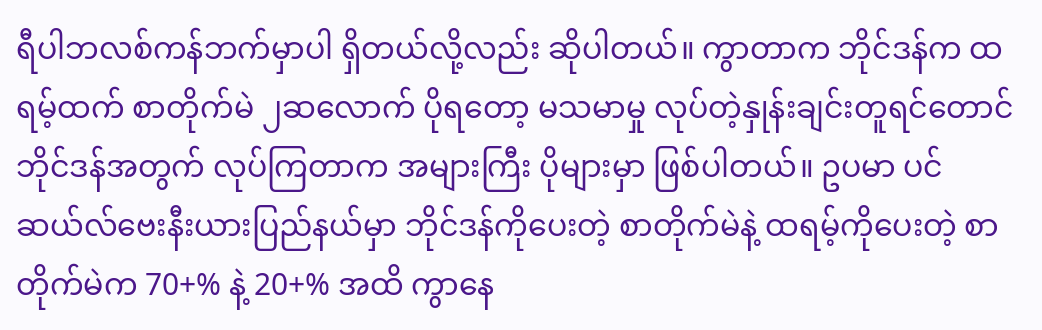ရီပါဘလစ်ကန်ဘက်မှာပါ ရှိတယ်လို့လည်း ဆိုပါတယ်။ ကွာတာက ဘိုင်ဒန်က ထရမ့်ထက် စာတိုက်မဲ ၂ဆလောက် ပိုရတော့ မသမာမှု လုပ်တဲ့နှုန်းချင်းတူရင်တောင် ဘိုင်ဒန်အတွက် လုပ်ကြတာက အများကြီး ပိုများမှာ ဖြစ်ပါတယ်။ ဥပမာ ပင်ဆယ်လ်ဗေးနီးယားပြည်နယ်မှာ ဘိုင်ဒန်ကိုပေးတဲ့ စာတိုက်မဲနဲ့ ထရမ့်ကိုပေးတဲ့ စာတိုက်မဲက 70+% နဲ့ 20+% အထိ ကွာနေ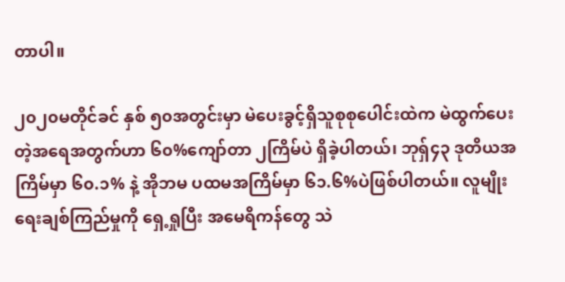တာပါ။

၂၀၂၀မတိုင်ခင် နှစ် ၅၀အတွင်းမှာ မဲပေးခွင့်ရှိသူစုစုပေါင်းထဲက မဲထွက်ပေးတဲ့အရေအတွက်ဟာ ၆၀%ကျော်တာ ၂ကြိမ်ပဲ ရှိခဲ့ပါတယ်၊ ဘုရှ်၄၃ ဒုတိယအကြိမ်မှာ ၆၀.၁% နဲ့ အိုဘမ ပထမအကြိမ်မှာ ၆၁.၆%ပဲဖြစ်ပါတယ်။ လူမျိုးရေးချစ်ကြည်မှုကို ရှေ့ရှုပြီး အမေရိကန်တွေ သဲ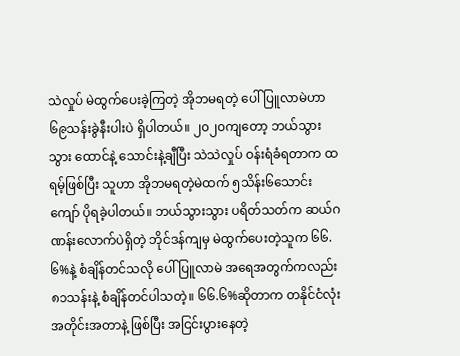သဲလှုပ် မဲထွက်ပေးခဲ့ကြတဲ့ အိုဘမရတဲ့ ပေါ်ပြူလာမဲဟာ ၆၉သန်းခွဲနီးပါးပဲ ရှိပါတယ်။ ၂၀၂၀ကျတော့ ဘယ်သွားသွား ထောင်နဲ့ သောင်းနဲ့ချီပြီး သဲသဲလှုပ် ဝန်းရံခံရတာက ထရမ့်ဖြစ်ပြီး သူဟာ အိုဘမရတဲ့မဲထက် ၅သိန်း၆သောင်းကျော် ပိုရခဲ့ပါတယ်။ ဘယ်သွားသွား ပရိတ်သတ်က ဆယ်ဂဏန်းလောက်ပဲရှိတဲ့ ဘိုင်ဒန်ကျမှ မဲထွက်ပေးတဲ့သူက ၆၆.၆%နဲ့ စံချိန်တင်သလို ပေါ်ပြူလာမဲ အရေအတွက်ကလည်း ၈၁သန်းနဲ့ စံချိန်တင်ပါသတဲ့။ ၆၆.၆%ဆိုတာက တနိုင်ငံလုံးအတိုင်းအတာနဲ့ ဖြစ်ပြီး အငြင်းပွားနေတဲ့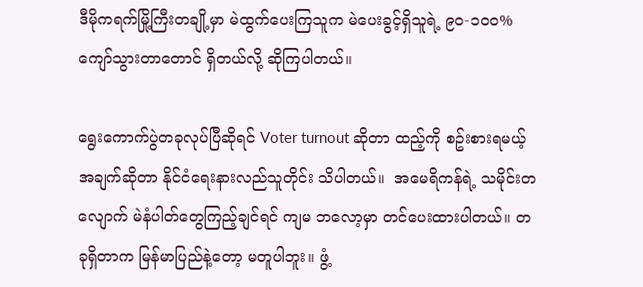ဒီမိုကရက်မြို့ကြီးတချို့မှာ မဲထွက်ပေးကြသူက မဲပေးခွင့်ရှိသူရဲ့ ၉၀-၁၀၀% ကျော်သွားတာတောင် ရှိတယ်လို့ ဆိုကြပါတယ်။

ရွေးကောက်ပွဲတခုလုပ်ပြီဆိုရင် Voter turnout ဆိုတာ ထည့်ကို စဥ်းစားရမယ့် အချက်ဆိုတာ နိုင်ငံရေးနားလည်သူတိုင်း သိပါတယ်။  အမေရိကန်ရဲ့ သမိုင်းတလျောက် မဲနံပါတ်တွေကြည့်ချင်ရင် ကျမ ဘလော့မှာ တင်ပေးထားပါတယ်။ တခုရှိတာက မြန်မာပြည်နဲ့တော့ မတူပါဘူး။ ဖွံ့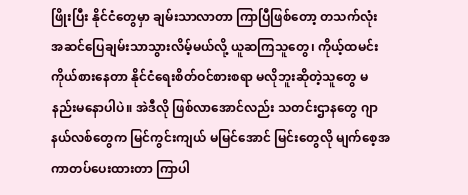ဖြိုးပြီး နိုင်ငံတွေမှာ ချမ်းသာလာတာ ကြာပြီဖြစ်တော့ တသက်လုံး အဆင်ပြေချမ်းသာသွားလိမ့်မယ်လို့ ယူဆကြသူတွေ၊ ကိုယ့်ထမင်းကိုယ်စားနေတာ နိုင်ငံရေးစိတ်ဝင်စားစရာ မလိုဘူးဆိုတဲ့သူတွေ မနည်းမနောပါပဲ။ အဲဒီလို ဖြစ်လာအောင်လည်း သတင်းဌာနတွေ ဂျာနယ်လစ်တွေက မြင်ကွင်းကျယ် မမြင်အောင် မြင်းတွေလို မျက်စေ့အကာတပ်ပေးထားတာ ကြာပါ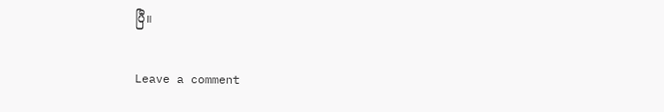ပြီ။

Leave a comment